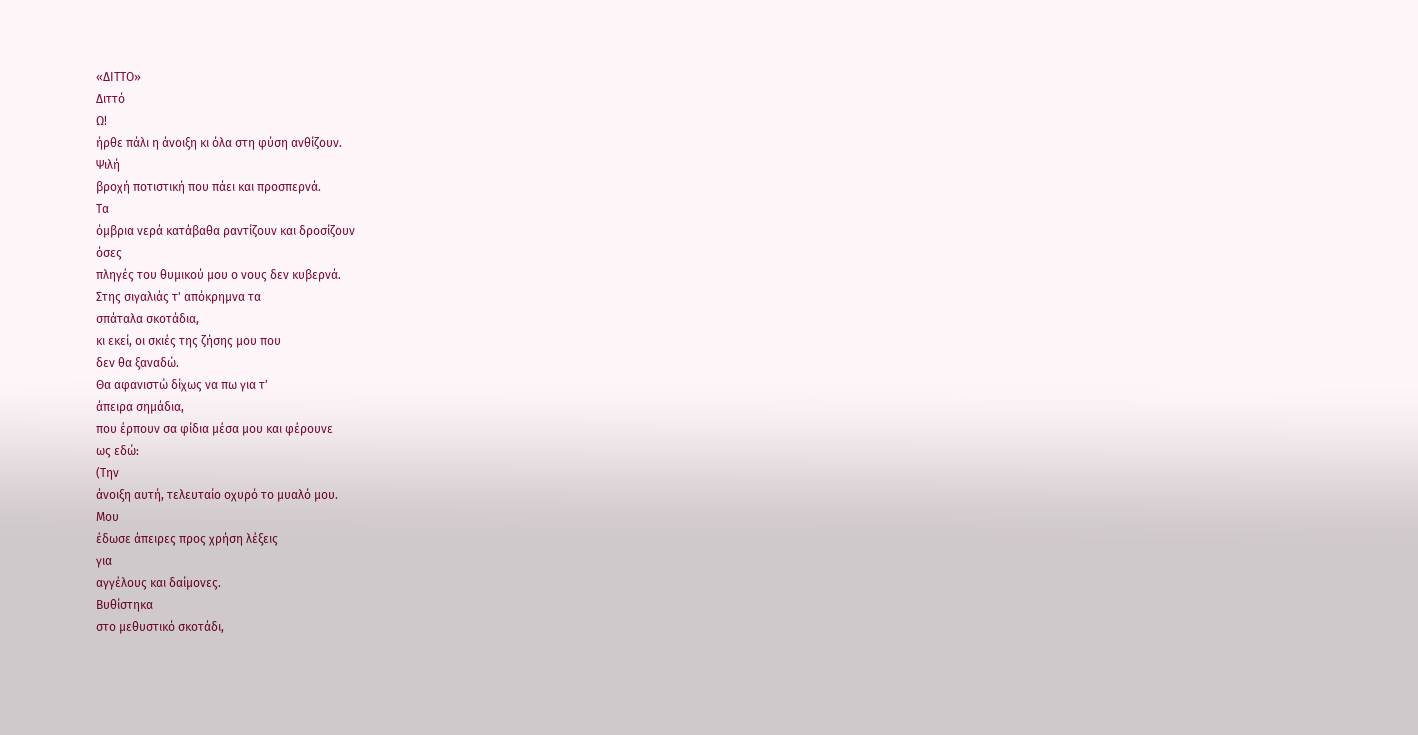«ΔΙΤΤΟ»
Διττό
Ω!
ήρθε πάλι η άνοιξη κι όλα στη φύση ανθίζουν.
Ψιλή
βροχή ποτιστική που πάει και προσπερνά.
Τα
όμβρια νερά κατάβαθα ραντίζουν και δροσίζουν
όσες
πληγές του θυμικού μου ο νους δεν κυβερνά.
Στης σιγαλιάς τ' απόκρημνα τα
σπάταλα σκοτάδια,
κι εκεί, οι σκιές της ζήσης μου που
δεν θα ξαναδώ.
Θα αφανιστώ δίχως να πω για τ'
άπειρα σημάδια,
που έρπουν σα φίδια μέσα μου και φέρουνε
ως εδώ:
(Την
άνοιξη αυτή, τελευταίο οχυρό το μυαλό μου.
Μου
έδωσε άπειρες προς χρήση λέξεις
για
αγγέλους και δαίμονες.
Βυθίστηκα
στο μεθυστικό σκοτάδι,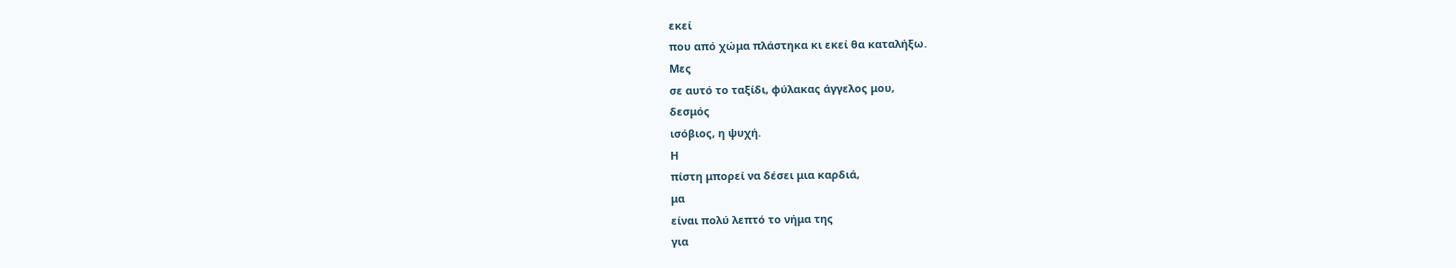εκεί
που από χώμα πλάστηκα κι εκεί θα καταλήξω.
Μες
σε αυτό το ταξίδι, φύλακας άγγελος μου,
δεσμός
ισόβιος, η ψυχή.
Η
πίστη μπορεί να δέσει μια καρδιά,
μα
είναι πολύ λεπτό το νήμα της
για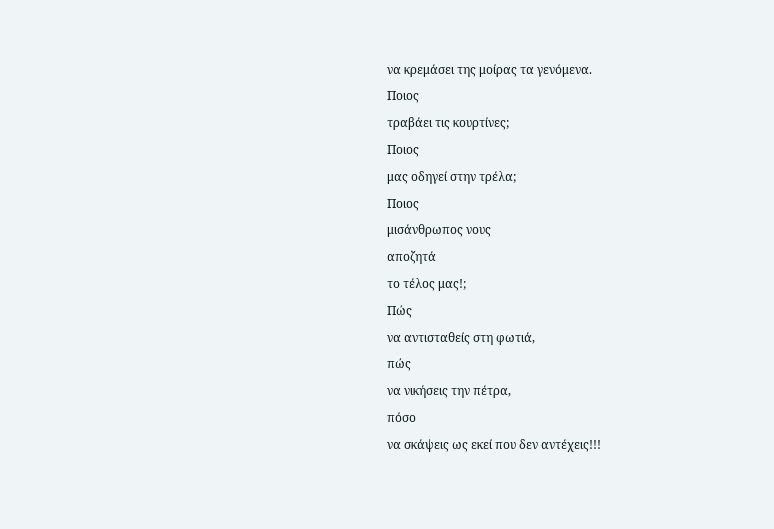να κρεμάσει της μοίρας τα γενόμενα.
Ποιος
τραβάει τις κουρτίνες;
Ποιος
μας οδηγεί στην τρέλα;
Ποιος
μισάνθρωπος νους
αποζητά
το τέλος μας!;
Πώς
να αντισταθείς στη φωτιά,
πώς
να νικήσεις την πέτρα,
πόσο
να σκάψεις ως εκεί που δεν αντέχεις!!!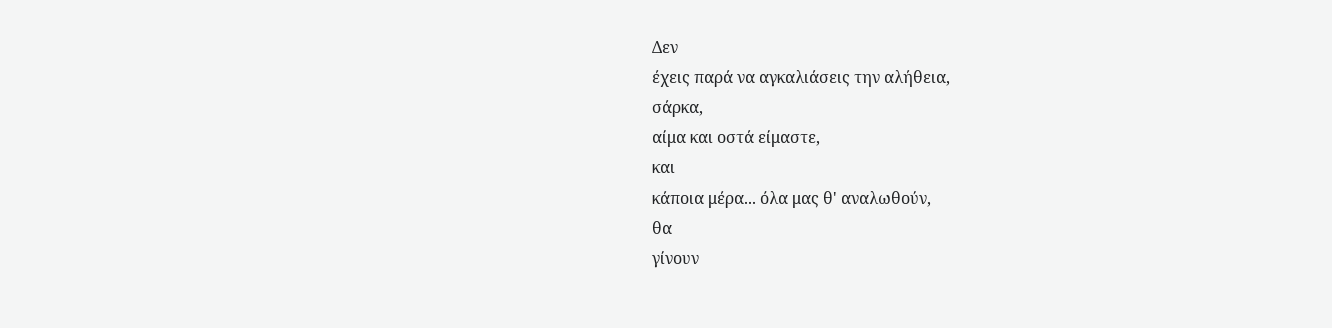Δεν
έχεις παρά να αγκαλιάσεις την αλήθεια,
σάρκα,
αίμα και οστά είμαστε,
και
κάποια μέρα... όλα μας θ' αναλωθούν,
θα
γίνουν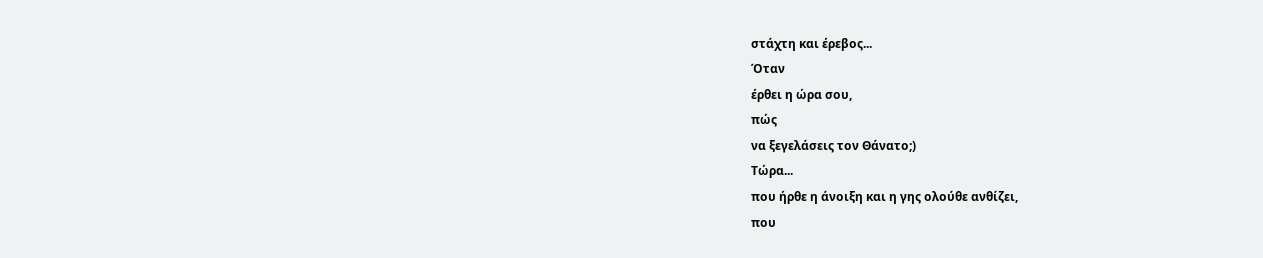στάχτη και έρεβος...
Όταν
έρθει η ώρα σου,
πώς
να ξεγελάσεις τον Θάνατο;)
Τώρα...
που ήρθε η άνοιξη και η γης ολούθε ανθίζει,
που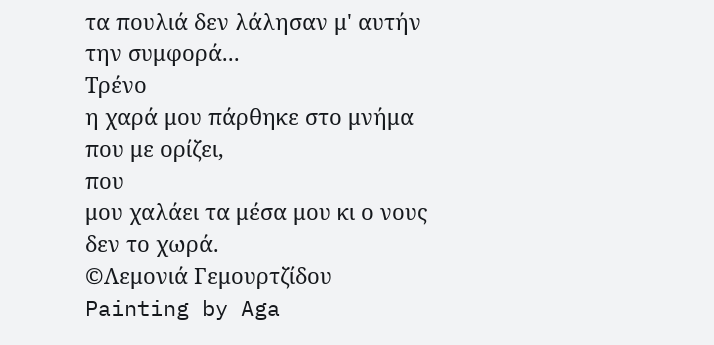τα πουλιά δεν λάλησαν μ' αυτήν την συμφορά...
Τρένο
η χαρά μου πάρθηκε στο μνήμα που με ορίζει,
που
μου χαλάει τα μέσα μου κι ο νους δεν το χωρά.
©Λεμονιά Γεμουρτζίδου
Painting by Aga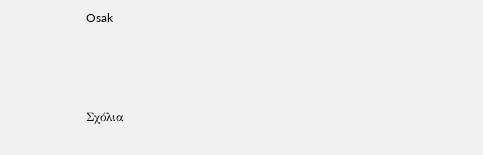Osak



Σχόλια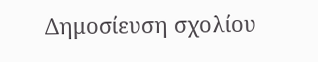Δημοσίευση σχολίου